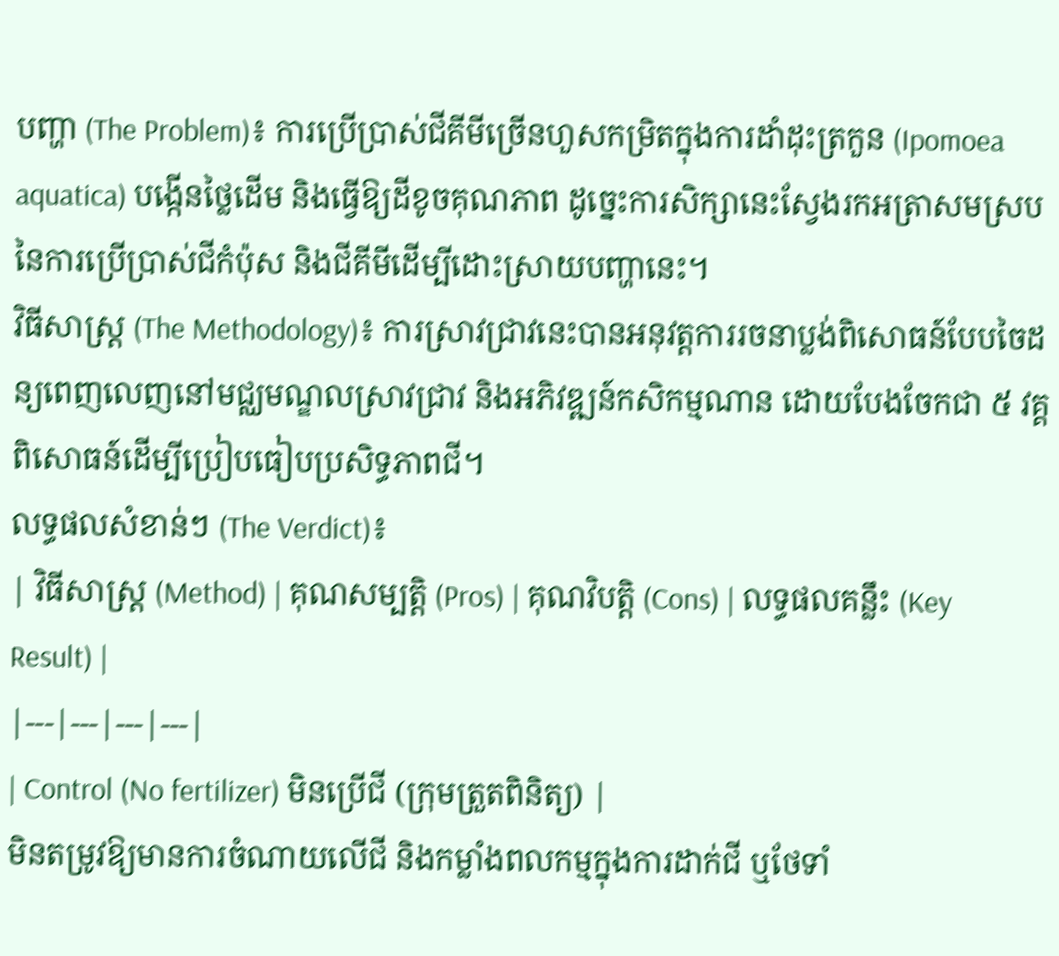បញ្ហា (The Problem)៖ ការប្រើប្រាស់ជីគីមីច្រើនហួសកម្រិតក្នុងការដាំដុះត្រកួន (Ipomoea aquatica) បង្កើនថ្លៃដើម និងធ្វើឱ្យដីខូចគុណភាព ដូច្នេះការសិក្សានេះស្វែងរកអត្រាសមស្របនៃការប្រើប្រាស់ជីកំប៉ុស និងជីគីមីដើម្បីដោះស្រាយបញ្ហានេះ។
វិធីសាស្ត្រ (The Methodology)៖ ការស្រាវជ្រាវនេះបានអនុវត្តការរចនាប្លង់ពិសោធន៍បែបចៃដន្យពេញលេញនៅមជ្ឈមណ្ឌលស្រាវជ្រាវ និងអភិវឌ្ឍន៍កសិកម្មណាន ដោយបែងចែកជា ៥ វគ្គពិសោធន៍ដើម្បីប្រៀបធៀបប្រសិទ្ធភាពជី។
លទ្ធផលសំខាន់ៗ (The Verdict)៖
| វិធីសាស្ត្រ (Method) | គុណសម្បត្តិ (Pros) | គុណវិបត្តិ (Cons) | លទ្ធផលគន្លឹះ (Key Result) |
|---|---|---|---|
| Control (No fertilizer) មិនប្រើជី (ក្រុមត្រួតពិនិត្យ) |
មិនតម្រូវឱ្យមានការចំណាយលើជី និងកម្លាំងពលកម្មក្នុងការដាក់ជី ឬថែទាំ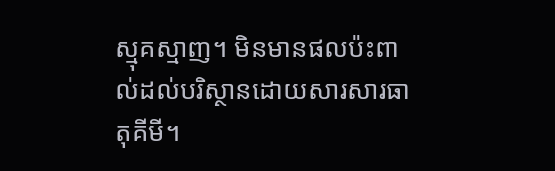ស្មុគស្មាញ។ មិនមានផលប៉ះពាល់ដល់បរិស្ថានដោយសារសារធាតុគីមី។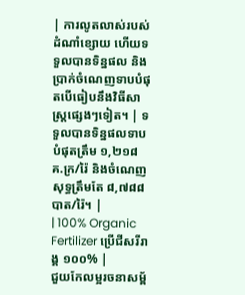| ការលូតលាស់របស់ដំណាំខ្សោយ ហើយទទួលបានទិន្នផល និងប្រាក់ចំណេញទាបបំផុតបើធៀបនឹងវិធីសាស្ត្រផ្សេងៗទៀត។ | ទទួលបានទិន្នផលទាបបំផុតត្រឹម ១,២១៨ គ.ក្រ/រ៉ៃ និងចំណេញសុទ្ធត្រឹមតែ ៨,៧៨៨ បាត/រ៉ៃ។ |
| 100% Organic Fertilizer ប្រើជីសរីរាង្គ ១០០% |
ជួយកែលម្អរចនាសម្ព័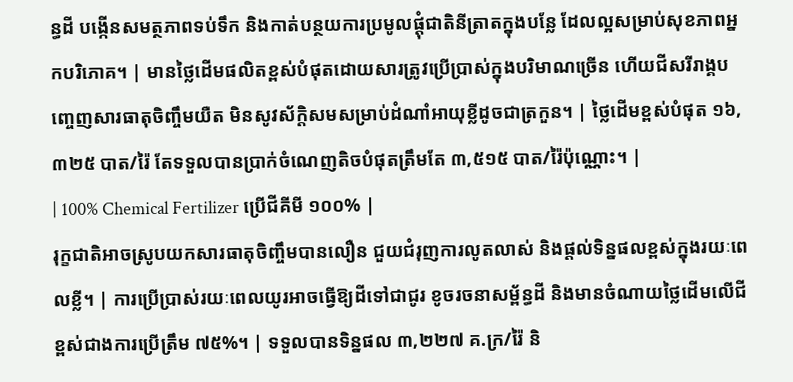ន្ធដី បង្កើនសមត្ថភាពទប់ទឹក និងកាត់បន្ថយការប្រមូលផ្តុំជាតិនីត្រាតក្នុងបន្លែ ដែលល្អសម្រាប់សុខភាពអ្នកបរិភោគ។ | មានថ្លៃដើមផលិតខ្ពស់បំផុតដោយសារត្រូវប្រើប្រាស់ក្នុងបរិមាណច្រើន ហើយជីសរីរាង្គបញ្ចេញសារធាតុចិញ្ចឹមយឺត មិនសូវស័ក្តិសមសម្រាប់ដំណាំអាយុខ្លីដូចជាត្រកួន។ | ថ្លៃដើមខ្ពស់បំផុត ១៦,៣២៥ បាត/រ៉ៃ តែទទួលបានប្រាក់ចំណេញតិចបំផុតត្រឹមតែ ៣,៥១៥ បាត/រ៉ៃប៉ុណ្ណោះ។ |
| 100% Chemical Fertilizer ប្រើជីគីមី ១០០% |
រុក្ខជាតិអាចស្រូបយកសារធាតុចិញ្ចឹមបានលឿន ជួយជំរុញការលូតលាស់ និងផ្តល់ទិន្នផលខ្ពស់ក្នុងរយៈពេលខ្លី។ | ការប្រើប្រាស់រយៈពេលយូរអាចធ្វើឱ្យដីទៅជាជូរ ខូចរចនាសម្ព័ន្ធដី និងមានចំណាយថ្លៃដើមលើជីខ្ពស់ជាងការប្រើត្រឹម ៧៥%។ | ទទួលបានទិន្នផល ៣,២២៧ គ.ក្រ/រ៉ៃ និ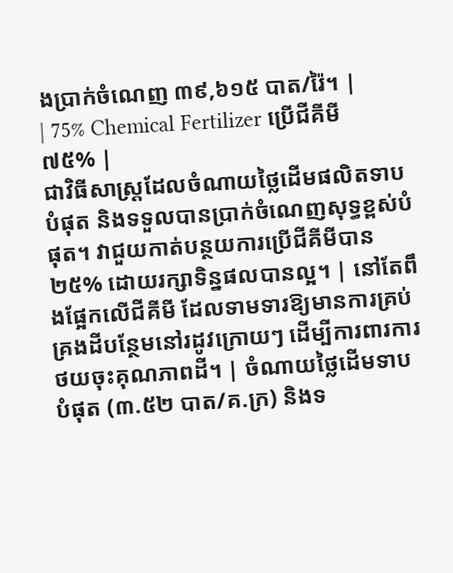ងប្រាក់ចំណេញ ៣៩,៦១៥ បាត/រ៉ៃ។ |
| 75% Chemical Fertilizer ប្រើជីគីមី ៧៥% |
ជាវិធីសាស្ត្រដែលចំណាយថ្លៃដើមផលិតទាបបំផុត និងទទួលបានប្រាក់ចំណេញសុទ្ធខ្ពស់បំផុត។ វាជួយកាត់បន្ថយការប្រើជីគីមីបាន ២៥% ដោយរក្សាទិន្នផលបានល្អ។ | នៅតែពឹងផ្អែកលើជីគីមី ដែលទាមទារឱ្យមានការគ្រប់គ្រងដីបន្ថែមនៅរដូវក្រោយៗ ដើម្បីការពារការថយចុះគុណភាពដី។ | ចំណាយថ្លៃដើមទាបបំផុត (៣.៥២ បាត/គ.ក្រ) និងទ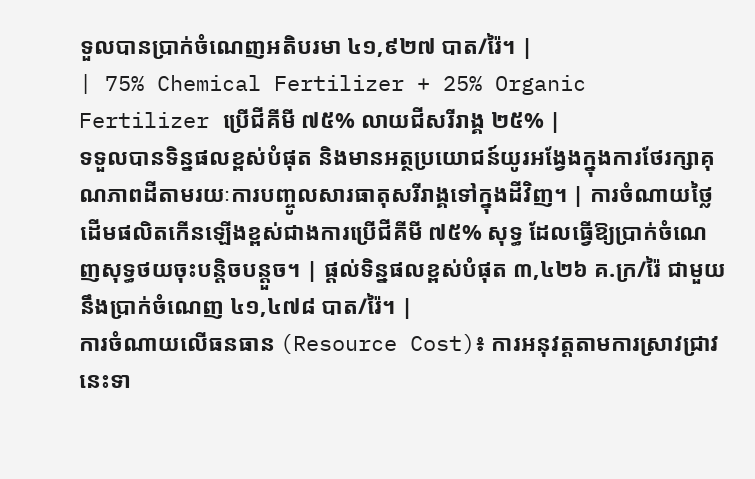ទួលបានប្រាក់ចំណេញអតិបរមា ៤១,៩២៧ បាត/រ៉ៃ។ |
| 75% Chemical Fertilizer + 25% Organic Fertilizer ប្រើជីគីមី ៧៥% លាយជីសរីរាង្គ ២៥% |
ទទួលបានទិន្នផលខ្ពស់បំផុត និងមានអត្ថប្រយោជន៍យូរអង្វែងក្នុងការថែរក្សាគុណភាពដីតាមរយៈការបញ្ចូលសារធាតុសរីរាង្គទៅក្នុងដីវិញ។ | ការចំណាយថ្លៃដើមផលិតកើនឡើងខ្ពស់ជាងការប្រើជីគីមី ៧៥% សុទ្ធ ដែលធ្វើឱ្យប្រាក់ចំណេញសុទ្ធថយចុះបន្តិចបន្តួច។ | ផ្តល់ទិន្នផលខ្ពស់បំផុត ៣,៤២៦ គ.ក្រ/រ៉ៃ ជាមួយនឹងប្រាក់ចំណេញ ៤១,៤៧៨ បាត/រ៉ៃ។ |
ការចំណាយលើធនធាន (Resource Cost)៖ ការអនុវត្តតាមការស្រាវជ្រាវនេះទា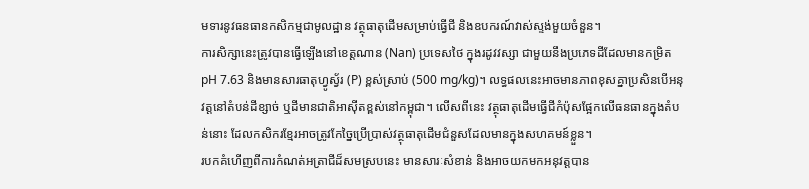មទារនូវធនធានកសិកម្មជាមូលដ្ឋាន វត្ថុធាតុដើមសម្រាប់ធ្វើជី និងឧបករណ៍វាស់ស្ទង់មួយចំនួន។
ការសិក្សានេះត្រូវបានធ្វើឡើងនៅខេត្តណាន (Nan) ប្រទេសថៃ ក្នុងរដូវវស្សា ជាមួយនឹងប្រភេទដីដែលមានកម្រិត pH 7.63 និងមានសារធាតុហ្វូស្វ័រ (P) ខ្ពស់ស្រាប់ (500 mg/kg)។ លទ្ធផលនេះអាចមានភាពខុសគ្នាប្រសិនបើអនុវត្តនៅតំបន់ដីខ្សាច់ ឬដីមានជាតិអាស៊ីតខ្ពស់នៅកម្ពុជា។ លើសពីនេះ វត្ថុធាតុដើមធ្វើជីកំប៉ុសផ្អែកលើធនធានក្នុងតំបន់នោះ ដែលកសិករខ្មែរអាចត្រូវកែច្នៃប្រើប្រាស់វត្ថុធាតុដើមជំនួសដែលមានក្នុងសហគមន៍ខ្លួន។
របកគំហើញពីការកំណត់អត្រាជីដ៏សមស្របនេះ មានសារៈសំខាន់ និងអាចយកមកអនុវត្តបាន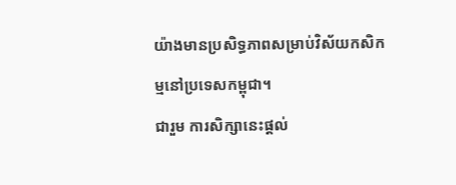យ៉ាងមានប្រសិទ្ធភាពសម្រាប់វិស័យកសិកម្មនៅប្រទេសកម្ពុជា។
ជារួម ការសិក្សានេះផ្តល់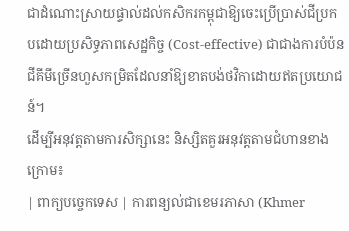ជាដំណោះស្រាយផ្ទាល់ដល់កសិករកម្ពុជាឱ្យចេះប្រើប្រាស់ជីប្រកបដោយប្រសិទ្ធភាពសេដ្ឋកិច្ច (Cost-effective) ជាជាងការបំប៉នជីគីមីច្រើនហួសកម្រិតដែលនាំឱ្យខាតបង់ថវិកាដោយឥតប្រយោជន៍។
ដើម្បីអនុវត្តតាមការសិក្សានេះ និស្សិតគួរអនុវត្តតាមជំហានខាងក្រោម៖
| ពាក្យបច្ចេកទេស | ការពន្យល់ជាខេមរភាសា (Khmer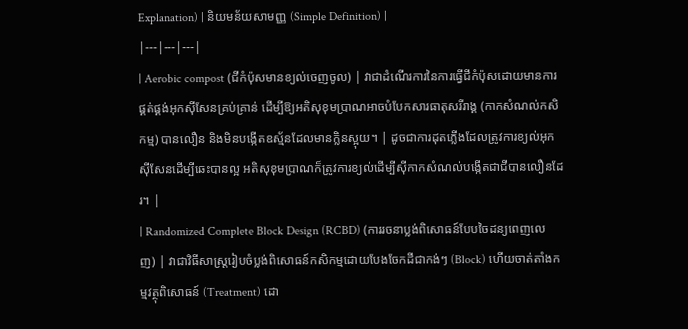Explanation) | និយមន័យសាមញ្ញ (Simple Definition) |
|---|---|---|
| Aerobic compost (ជីកំប៉ុសមានខ្យល់ចេញចូល) | វាជាដំណើរការនៃការធ្វើជីកំប៉ុសដោយមានការផ្គត់ផ្គង់អុកស៊ីសែនគ្រប់គ្រាន់ ដើម្បីឱ្យអតិសុខុមប្រាណអាចបំបែកសារធាតុសរីរាង្គ (កាកសំណល់កសិកម្ម) បានលឿន និងមិនបង្កើតឧស្ម័នដែលមានក្លិនស្អុយ។ | ដូចជាការដុតភ្លើងដែលត្រូវការខ្យល់អុកស៊ីសែនដើម្បីឆេះបានល្អ អតិសុខុមប្រាណក៏ត្រូវការខ្យល់ដើម្បីស៊ីកាកសំណល់បង្កើតជាជីបានលឿនដែរ។ |
| Randomized Complete Block Design (RCBD) (ការរចនាប្លង់ពិសោធន៍បែបចៃដន្យពេញលេញ) | វាជាវិធីសាស្ត្ររៀបចំប្លង់ពិសោធន៍កសិកម្មដោយបែងចែកដីជាកង់ៗ (Block) ហើយចាត់តាំងកម្មវត្ថុពិសោធន៍ (Treatment) ដោ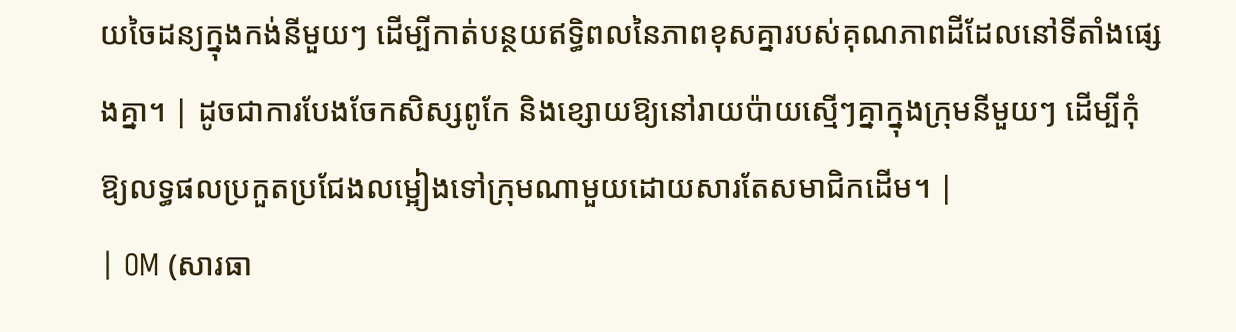យចៃដន្យក្នុងកង់នីមួយៗ ដើម្បីកាត់បន្ថយឥទ្ធិពលនៃភាពខុសគ្នារបស់គុណភាពដីដែលនៅទីតាំងផ្សេងគ្នា។ | ដូចជាការបែងចែកសិស្សពូកែ និងខ្សោយឱ្យនៅរាយប៉ាយស្មើៗគ្នាក្នុងក្រុមនីមួយៗ ដើម្បីកុំឱ្យលទ្ធផលប្រកួតប្រជែងលម្អៀងទៅក្រុមណាមួយដោយសារតែសមាជិកដើម។ |
| OM (សារធា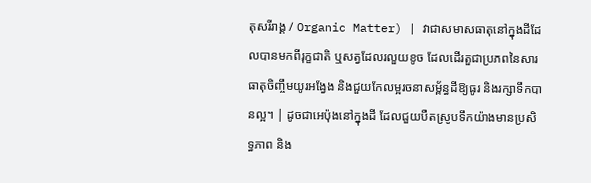តុសរីរាង្គ / Organic Matter) | វាជាសមាសធាតុនៅក្នុងដីដែលបានមកពីរុក្ខជាតិ ឬសត្វដែលរលួយខូច ដែលដើរតួជាប្រភពនៃសារធាតុចិញ្ចឹមយូរអង្វែង និងជួយកែលម្អរចនាសម្ព័ន្ធដីឱ្យធូរ និងរក្សាទឹកបានល្អ។ | ដូចជាអេប៉ុងនៅក្នុងដី ដែលជួយបឺតស្រូបទឹកយ៉ាងមានប្រសិទ្ធភាព និង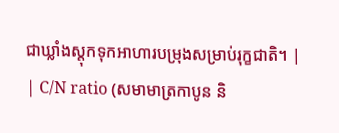ជាឃ្លាំងស្តុកទុកអាហារបម្រុងសម្រាប់រុក្ខជាតិ។ |
| C/N ratio (សមាមាត្រកាបូន និ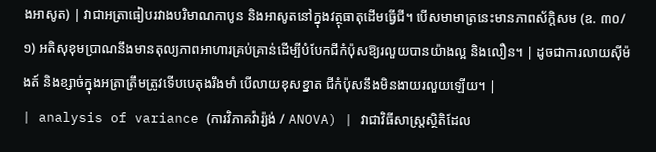ងអាសូត) | វាជាអត្រាធៀបរវាងបរិមាណកាបូន និងអាសូតនៅក្នុងវត្ថុធាតុដើមធ្វើជី។ បើសមាមាត្រនេះមានភាពស័ក្តិសម (ឧ. ៣០/១) អតិសុខុមប្រាណនឹងមានតុល្យភាពអាហារគ្រប់គ្រាន់ដើម្បីបំបែកជីកំប៉ុសឱ្យរលួយបានយ៉ាងល្អ និងលឿន។ | ដូចជាការលាយស៊ីម៉ងត៍ និងខ្សាច់ក្នុងអត្រាត្រឹមត្រូវទើបបេតុងរឹងមាំ បើលាយខុសខ្នាត ជីកំប៉ុសនឹងមិនងាយរលួយឡើយ។ |
| analysis of variance (ការវិភាគវ៉ារ្យ៉ង់ / ANOVA) | វាជាវិធីសាស្ត្រស្ថិតិដែល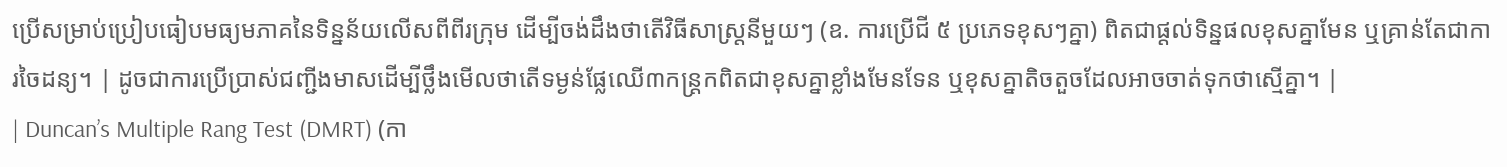ប្រើសម្រាប់ប្រៀបធៀបមធ្យមភាគនៃទិន្នន័យលើសពីពីរក្រុម ដើម្បីចង់ដឹងថាតើវិធីសាស្ត្រនីមួយៗ (ឧ. ការប្រើជី ៥ ប្រភេទខុសៗគ្នា) ពិតជាផ្តល់ទិន្នផលខុសគ្នាមែន ឬគ្រាន់តែជាការចៃដន្យ។ | ដូចជាការប្រើប្រាស់ជញ្ជីងមាសដើម្បីថ្លឹងមើលថាតើទម្ងន់ផ្លែឈើ៣កន្ត្រកពិតជាខុសគ្នាខ្លាំងមែនទែន ឬខុសគ្នាតិចតួចដែលអាចចាត់ទុកថាស្មើគ្នា។ |
| Duncan’s Multiple Rang Test (DMRT) (កា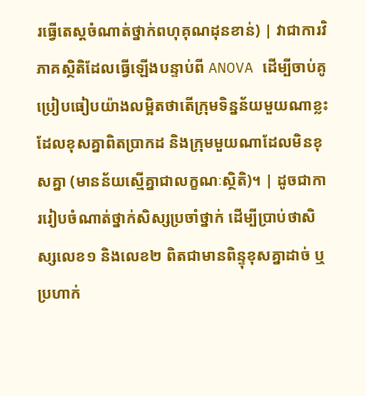រធ្វើតេស្តចំណាត់ថ្នាក់ពហុគុណដុនខាន់) | វាជាការវិភាគស្ថិតិដែលធ្វើឡើងបន្ទាប់ពី ANOVA ដើម្បីចាប់គូប្រៀបធៀបយ៉ាងលម្អិតថាតើក្រុមទិន្នន័យមួយណាខ្លះដែលខុសគ្នាពិតប្រាកដ និងក្រុមមួយណាដែលមិនខុសគ្នា (មានន័យស្មើគ្នាជាលក្ខណៈស្ថិតិ)។ | ដូចជាការរៀបចំណាត់ថ្នាក់សិស្សប្រចាំថ្នាក់ ដើម្បីប្រាប់ថាសិស្សលេខ១ និងលេខ២ ពិតជាមានពិន្ទុខុសគ្នាដាច់ ឬប្រហាក់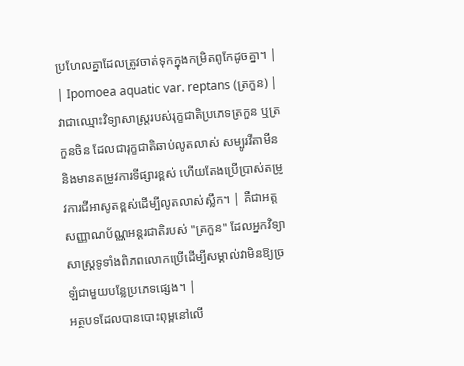ប្រហែលគ្នាដែលត្រូវចាត់ទុកក្នុងកម្រិតពូកែដូចគ្នា។ |
| Ipomoea aquatic var. reptans (ត្រកួន) | វាជាឈ្មោះវិទ្យាសាស្ត្ររបស់រុក្ខជាតិប្រភេទត្រកួន ឬត្រកួនចិន ដែលជារុក្ខជាតិឆាប់លូតលាស់ សម្បូរវីតាមីន និងមានតម្រូវការទីផ្សារខ្ពស់ ហើយតែងប្រើប្រាស់តម្រូវការជីអាសូតខ្ពស់ដើម្បីលូតលាស់ស្លឹក។ | គឺជាអត្តសញ្ញាណប័ណ្ណអន្តរជាតិរបស់ "ត្រកួន" ដែលអ្នកវិទ្យាសាស្ត្រទូទាំងពិភពលោកប្រើដើម្បីសម្គាល់វាមិនឱ្យច្រឡំជាមួយបន្លែប្រភេទផ្សេង។ |
អត្ថបទដែលបានបោះពុម្ពនៅលើ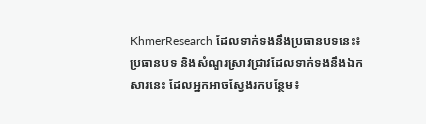KhmerResearch ដែលទាក់ទងនឹងប្រធានបទនេះ៖
ប្រធានបទ និងសំណួរស្រាវជ្រាវដែលទាក់ទងនឹងឯកសារនេះ ដែលអ្នកអាចស្វែងរកបន្ថែម៖